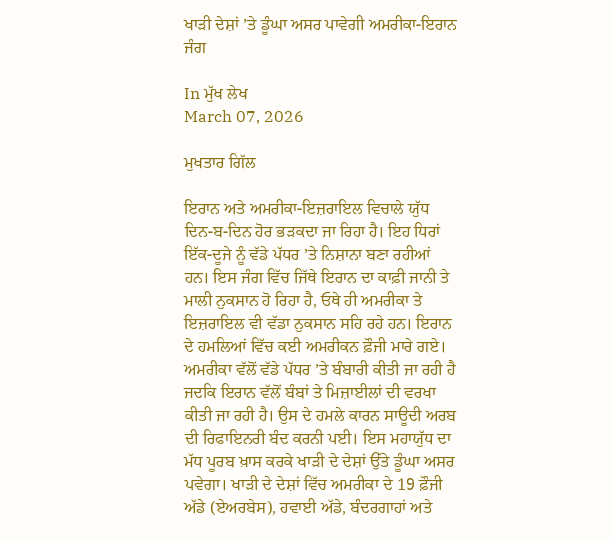ਖਾੜੀ ਦੇਸ਼ਾਂ ’ਤੇ ਡੂੰਘਾ ਅਸਰ ਪਾਵੇਗੀ ਅਮਰੀਕਾ-ਇਰਾਨ ਜੰਗ

In ਮੁੱਖ ਲੇਖ
March 07, 2026

ਮੁਖਤਾਰ ਗਿੱਲ

ਇਰਾਨ ਅਤੇ ਅਮਰੀਕਾ-ਇਜ਼ਰਾਇਲ ਵਿਚਾਲੇ ਯੁੱਧ ਦਿਨ-ਬ-ਦਿਨ ਹੋਰ ਭੜਕਦਾ ਜਾ ਰਿਹਾ ਹੈ। ਇਹ ਧਿਰਾਂ ਇੱਕ-ਦੂਜੇ ਨੂੰ ਵੱਡੇ ਪੱਧਰ ’ਤੇ ਨਿਸ਼ਾਨਾ ਬਣਾ ਰਹੀਆਂ ਹਨ। ਇਸ ਜੰਗ ਵਿੱਚ ਜਿੱਥੇ ਇਰਾਨ ਦਾ ਕਾਫ਼ੀ ਜਾਨੀ ਤੇ ਮਾਲੀ ਨੁਕਸਾਨ ਹੋ ਰਿਹਾ ਹੈ, ਓਥੇ ਹੀ ਅਮਰੀਕਾ ਤੇ ਇਜ਼ਰਾਇਲ ਵੀ ਵੱਡਾ ਨੁਕਸਾਨ ਸਹਿ ਰਹੇ ਹਨ। ਇਰਾਨ ਦੇ ਹਮਲਿਆਂ ਵਿੱਚ ਕਈ ਅਮਰੀਕਨ ਫ਼ੌਜੀ ਮਾਰੇ ਗਏ। ਅਮਰੀਕਾ ਵੱਲੋਂ ਵੱਡੇ ਪੱਧਰ ’ਤੇ ਬੰਬਾਰੀ ਕੀਤੀ ਜਾ ਰਹੀ ਹੈ ਜਦਕਿ ਇਰਾਨ ਵੱਲੋਂ ਬੰਬਾਂ ਤੇ ਮਿਜ਼ਾਈਲਾਂ ਦੀ ਵਰਖਾ ਕੀਤੀ ਜਾ ਰਹੀ ਹੈ। ਉਸ ਦੇ ਹਮਲੇ ਕਾਰਨ ਸਾਊਦੀ ਅਰਬ ਦੀ ਰਿਫਾਇਨਰੀ ਬੰਦ ਕਰਨੀ ਪਈ। ਇਸ ਮਹਾਯੁੱਧ ਦਾ ਮੱਧ ਪੂਰਬ ਖ਼ਾਸ ਕਰਕੇ ਖਾੜੀ ਦੇ ਦੇਸ਼ਾਂ ਉੱਤੇ ਡੂੰਘਾ ਅਸਰ ਪਵੇਗਾ। ਖਾੜੀ ਦੇ ਦੇਸ਼ਾਂ ਵਿੱਚ ਅਮਰੀਕਾ ਦੇ 19 ਫ਼ੌਜੀ ਅੱਡੇ (ਏਅਰਬੇਸ), ਹਵਾਈ ਅੱਡੇ, ਬੰਦਰਗਾਹਾਂ ਅਤੇ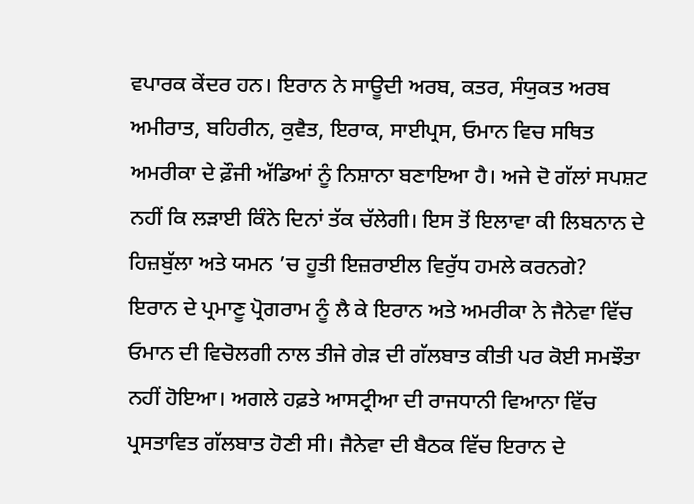ਵਪਾਰਕ ਕੇਂਦਰ ਹਨ। ਇਰਾਨ ਨੇ ਸਾਊਦੀ ਅਰਬ, ਕਤਰ, ਸੰਯੁਕਤ ਅਰਬ ਅਮੀਰਾਤ, ਬਹਿਰੀਨ, ਕੁਵੈਤ, ਇਰਾਕ, ਸਾਈਪ੍ਰਸ, ਓਮਾਨ ਵਿਚ ਸਥਿਤ ਅਮਰੀਕਾ ਦੇ ਫ਼ੌਜੀ ਅੱਡਿਆਂ ਨੂੰ ਨਿਸ਼ਾਨਾ ਬਣਾਇਆ ਹੈ। ਅਜੇ ਦੋ ਗੱਲਾਂ ਸਪਸ਼ਟ ਨਹੀਂ ਕਿ ਲੜਾਈ ਕਿੰਨੇ ਦਿਨਾਂ ਤੱਕ ਚੱਲੇਗੀ। ਇਸ ਤੋਂ ਇਲਾਵਾ ਕੀ ਲਿਬਨਾਨ ਦੇ ਹਿਜ਼ਬੁੱਲਾ ਅਤੇ ਯਮਨ ’ਚ ਹੂਤੀ ਇਜ਼ਰਾਈਲ ਵਿਰੁੱਧ ਹਮਲੇ ਕਰਨਗੇ?
ਇਰਾਨ ਦੇ ਪ੍ਰਮਾਣੂ ਪ੍ਰੋਗਰਾਮ ਨੂੰ ਲੈ ਕੇ ਇਰਾਨ ਅਤੇ ਅਮਰੀਕਾ ਨੇ ਜੈਨੇਵਾ ਵਿੱਚ ਓਮਾਨ ਦੀ ਵਿਚੋਲਗੀ ਨਾਲ ਤੀਜੇ ਗੇੜ ਦੀ ਗੱਲਬਾਤ ਕੀਤੀ ਪਰ ਕੋਈ ਸਮਝੌਤਾ ਨਹੀਂ ਹੋਇਆ। ਅਗਲੇ ਹਫ਼ਤੇ ਆਸਟ੍ਰੀਆ ਦੀ ਰਾਜਧਾਨੀ ਵਿਆਨਾ ਵਿੱਚ ਪ੍ਰਸਤਾਵਿਤ ਗੱਲਬਾਤ ਹੋਣੀ ਸੀ। ਜੈਨੇਵਾ ਦੀ ਬੈਠਕ ਵਿੱਚ ਇਰਾਨ ਦੇ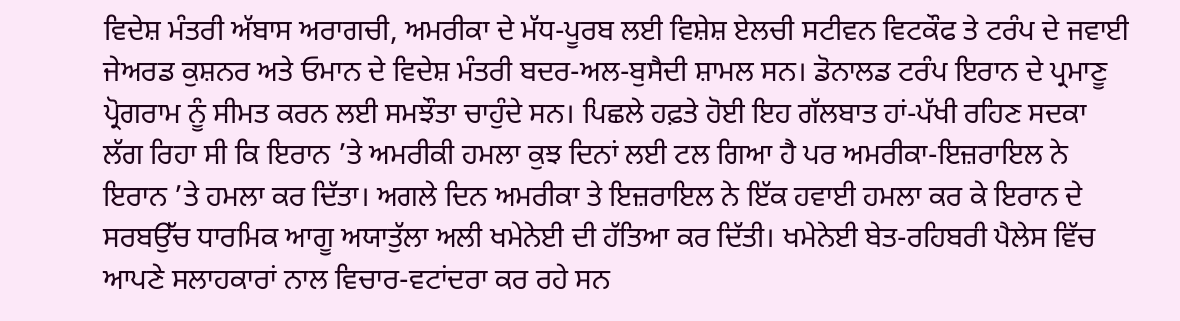ਵਿਦੇਸ਼ ਮੰਤਰੀ ਅੱਬਾਸ ਅਰਾਗਚੀ, ਅਮਰੀਕਾ ਦੇ ਮੱਧ-ਪੂਰਬ ਲਈ ਵਿਸ਼ੇਸ਼ ਏਲਚੀ ਸਟੀਵਨ ਵਿਟਕੌਫ ਤੇ ਟਰੰਪ ਦੇ ਜਵਾਈ ਜੇਅਰਡ ਕੁਸ਼ਨਰ ਅਤੇ ਓਮਾਨ ਦੇ ਵਿਦੇਸ਼ ਮੰਤਰੀ ਬਦਰ-ਅਲ-ਬੁਸੈਦੀ ਸ਼ਾਮਲ ਸਨ। ਡੋਨਾਲਡ ਟਰੰਪ ਇਰਾਨ ਦੇ ਪ੍ਰਮਾਣੂ ਪ੍ਰੋਗਰਾਮ ਨੂੰ ਸੀਮਤ ਕਰਨ ਲਈ ਸਮਝੌਤਾ ਚਾਹੁੰਦੇ ਸਨ। ਪਿਛਲੇ ਹਫ਼ਤੇ ਹੋਈ ਇਹ ਗੱਲਬਾਤ ਹਾਂ-ਪੱਖੀ ਰਹਿਣ ਸਦਕਾ ਲੱਗ ਰਿਹਾ ਸੀ ਕਿ ਇਰਾਨ ’ਤੇ ਅਮਰੀਕੀ ਹਮਲਾ ਕੁਝ ਦਿਨਾਂ ਲਈ ਟਲ ਗਿਆ ਹੈ ਪਰ ਅਮਰੀਕਾ-ਇਜ਼ਰਾਇਲ ਨੇ ਇਰਾਨ ’ਤੇ ਹਮਲਾ ਕਰ ਦਿੱਤਾ। ਅਗਲੇ ਦਿਨ ਅਮਰੀਕਾ ਤੇ ਇਜ਼ਰਾਇਲ ਨੇ ਇੱਕ ਹਵਾਈ ਹਮਲਾ ਕਰ ਕੇ ਇਰਾਨ ਦੇ ਸਰਬਉੱਚ ਧਾਰਮਿਕ ਆਗੂ ਅਯਾਤੁੱਲਾ ਅਲੀ ਖਮੇਨੇਈ ਦੀ ਹੱਤਿਆ ਕਰ ਦਿੱਤੀ। ਖਮੇਨੇਈ ਬੇਤ-ਰਹਿਬਰੀ ਪੈਲੇਸ ਵਿੱਚ ਆਪਣੇ ਸਲਾਹਕਾਰਾਂ ਨਾਲ ਵਿਚਾਰ-ਵਟਾਂਦਰਾ ਕਰ ਰਹੇ ਸਨ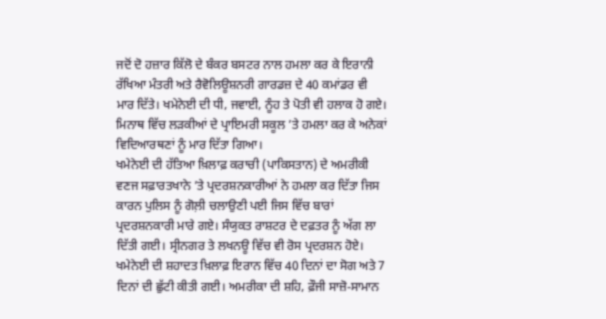ਜਦੋਂ ਦੋ ਹਜ਼ਾਰ ਕਿੱਲੋ ਦੇ ਬੰਕਰ ਬਸਟਰ ਨਾਲ ਹਮਲਾ ਕਰ ਕੇ ਇਰਾਨੀ ਰੱਖਿਆ ਮੰਤਰੀ ਅਤੇ ਰੈਵੋਲਿਊਸ਼ਨਰੀ ਗਾਰਡਜ਼ ਦੇ 40 ਕਮਾਂਡਰ ਵੀ ਮਾਰ ਦਿੱਤੇ। ਖਮੇਨੇਈ ਦੀ ਧੀ, ਜਵਾਈ, ਨੂੰਹ ਤੇ ਪੋਤੀ ਵੀ ਹਲਾਕ ਹੋ ਗਏ। ਮਿਨਾਥ ਵਿੱਚ ਲੜਕੀਆਂ ਦੇ ਪ੍ਰਾਇਮਰੀ ਸਕੂਲ ’ਤੇ ਹਮਲਾ ਕਰ ਕੇ ਅਨੇਕਾਂ ਵਿਦਿਆਰਥਣਾਂ ਨੂੰ ਮਾਰ ਦਿੱਤਾ ਗਿਆ।
ਖਮੇਨੇਈ ਦੀ ਹੱਤਿਆ ਖ਼ਿਲਾਫ਼ ਕਰਾਚੀ (ਪਾਕਿਸਤਾਨ) ਦੇ ਅਮਰੀਕੀ ਵਣਜ ਸਫ਼ਾਰਤਖਾਨੇ ’ਤੇ ਪ੍ਰਦਰਸ਼ਨਕਾਰੀਆਂ ਨੇ ਹਮਲਾ ਕਰ ਦਿੱਤਾ ਜਿਸ ਕਾਰਨ ਪੁਲਿਸ ਨੂੰ ਗੋਲ਼ੀ ਚਲਾਉਣੀ ਪਈ ਜਿਸ ਵਿੱਚ ਬਾਰਾਂ ਪ੍ਰਦਰਸ਼ਨਕਾਰੀ ਮਾਰੇ ਗਏ। ਸੰਯੁਕਤ ਰਾਸ਼ਟਰ ਦੇ ਦਫ਼ਤਰ ਨੂੰ ਅੱਗ ਲਾ ਦਿੱਤੀ ਗਈ। ਸ੍ਰੀਨਗਰ ਤੇ ਲਖਨਊ ਵਿੱਚ ਵੀ ਰੋਸ ਪ੍ਰਦਰਸ਼ਨ ਹੋਏ। ਖਮੇਨੇਈ ਦੀ ਸ਼ਹਾਦਤ ਖ਼ਿਲਾਫ਼ ਇਰਾਨ ਵਿੱਚ 40 ਦਿਨਾਂ ਦਾ ਸੋਗ ਅਤੇ 7 ਦਿਨਾਂ ਦੀ ਛੁੱਟੀ ਕੀਤੀ ਗਈ। ਅਮਰੀਕਾ ਦੀ ਸ਼ਹਿ, ਫ਼ੌਜੀ ਸਾਜ਼ੋ-ਸਾਮਾਨ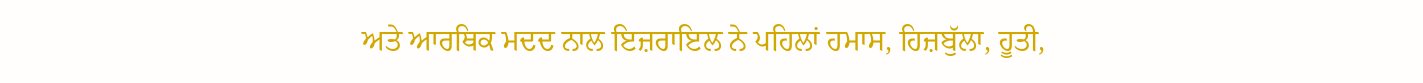ਅਤੇ ਆਰਥਿਕ ਮਦਦ ਨਾਲ ਇਜ਼ਰਾਇਲ ਨੇ ਪਹਿਲਾਂ ਹਮਾਸ, ਹਿਜ਼ਬੁੱਲਾ, ਹੂਤੀ,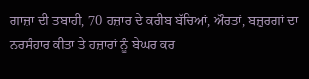ਗਾਜ਼ਾ ਦੀ ਤਬਾਹੀ, 70 ਹਜ਼ਾਰ ਦੇ ਕਰੀਬ ਬੱਚਿਆਂ, ਔਰਤਾਂ, ਬਜ਼ੁਰਗਾਂ ਦਾ ਨਰਸੰਹਾਰ ਕੀਤਾ ਤੇ ਹਜ਼ਾਰਾਂ ਨੂੰ ਬੇਘਰ ਕਰ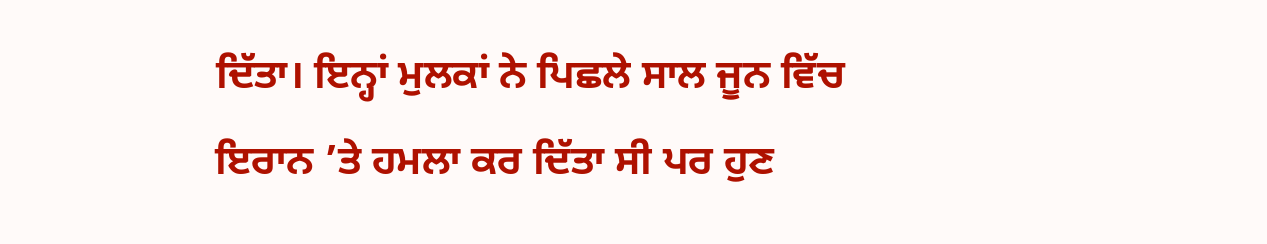ਦਿੱਤਾ। ਇਨ੍ਹਾਂ ਮੁਲਕਾਂ ਨੇ ਪਿਛਲੇ ਸਾਲ ਜੂਨ ਵਿੱਚ ਇਰਾਨ ’ਤੇ ਹਮਲਾ ਕਰ ਦਿੱਤਾ ਸੀ ਪਰ ਹੁਣ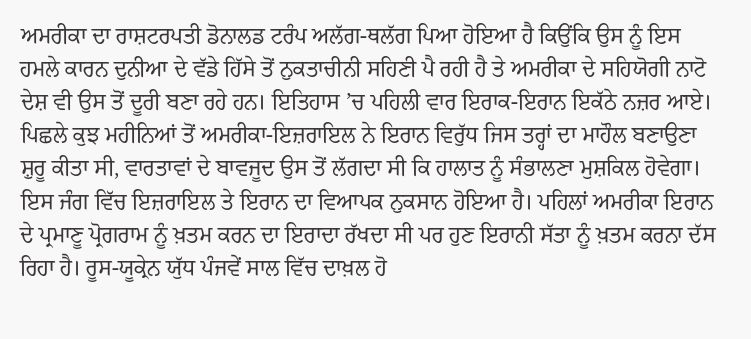ਅਮਰੀਕਾ ਦਾ ਰਾਸ਼ਟਰਪਤੀ ਡੋਨਾਲਡ ਟਰੰਪ ਅਲੱਗ-ਥਲੱਗ ਪਿਆ ਹੋਇਆ ਹੈ ਕਿਉਂਕਿ ਉਸ ਨੂੰ ਇਸ ਹਮਲੇ ਕਾਰਨ ਦੁਨੀਆ ਦੇ ਵੱਡੇ ਹਿੱਸੇ ਤੋਂ ਨੁਕਤਾਚੀਨੀ ਸਹਿਣੀ ਪੈ ਰਹੀ ਹੈ ਤੇ ਅਮਰੀਕਾ ਦੇ ਸਹਿਯੋਗੀ ਨਾਟੋ ਦੇਸ਼ ਵੀ ਉਸ ਤੋਂ ਦੂਰੀ ਬਣਾ ਰਹੇ ਹਨ। ਇਤਿਹਾਸ ’ਚ ਪਹਿਲੀ ਵਾਰ ਇਰਾਕ-ਇਰਾਨ ਇਕੱਠੇ ਨਜ਼ਰ ਆਏ।
ਪਿਛਲੇ ਕੁਝ ਮਹੀਨਿਆਂ ਤੋਂ ਅਮਰੀਕਾ-ਇਜ਼ਰਾਇਲ ਨੇ ਇਰਾਨ ਵਿਰੁੱਧ ਜਿਸ ਤਰ੍ਹਾਂ ਦਾ ਮਾਹੌਲ ਬਣਾਉਣਾ ਸ਼ੁਰੂ ਕੀਤਾ ਸੀ, ਵਾਰਤਾਵਾਂ ਦੇ ਬਾਵਜੂਦ ਉਸ ਤੋਂ ਲੱਗਦਾ ਸੀ ਕਿ ਹਾਲਾਤ ਨੂੰ ਸੰਭਾਲਣਾ ਮੁਸ਼ਕਿਲ ਹੋਵੇਗਾ। ਇਸ ਜੰਗ ਵਿੱਚ ਇਜ਼ਰਾਇਲ ਤੇ ਇਰਾਨ ਦਾ ਵਿਆਪਕ ਨੁਕਸਾਨ ਹੋਇਆ ਹੈ। ਪਹਿਲਾਂ ਅਮਰੀਕਾ ਇਰਾਨ ਦੇ ਪ੍ਰਮਾਣੂ ਪ੍ਰੋਗਰਾਮ ਨੂੰ ਖ਼ਤਮ ਕਰਨ ਦਾ ਇਰਾਦਾ ਰੱਖਦਾ ਸੀ ਪਰ ਹੁਣ ਇਰਾਨੀ ਸੱਤਾ ਨੂੰ ਖ਼ਤਮ ਕਰਨਾ ਦੱਸ ਰਿਹਾ ਹੈ। ਰੂਸ-ਯੂਕ੍ਰੇਨ ਯੁੱਧ ਪੰਜਵੇਂ ਸਾਲ ਵਿੱਚ ਦਾਖ਼ਲ ਹੋ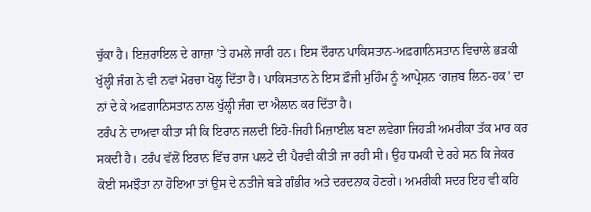ਚੁੱਕਾ ਹੈ। ਇਜ਼ਰਾਇਲ ਦੇ ਗਾਜ਼ਾ ’ਤੇ ਹਮਲੇ ਜਾਰੀ ਹਨ। ਇਸ ਦੌਰਾਨ ਪਾਕਿਸਤਾਨ-ਅਫ਼ਗਾਨਿਸਤਾਨ ਵਿਚਾਲੇ ਭੜਕੀ ਖੁੱਲ੍ਹੀ ਜੰਗ ਨੇ ਵੀ ਨਵਾਂ ਮੋਰਚਾ ਖੋਲ੍ਹ ਦਿੱਤਾ ਹੈ। ਪਾਕਿਸਤਾਨ ਨੇ ਇਸ ਫ਼ੌਜੀ ਮੁਹਿੰਮ ਨੂੰ ਆਪ੍ਰੇਸ਼ਨ ‘ਗਜ਼ਬ ਲਿਨ-ਹਕ’ ਦਾ ਨਾਂ ਦੇ ਕੇ ਅਫ਼ਗਾਨਿਸਤਾਨ ਨਾਲ ਖੁੱਲ੍ਹੀ ਜੰਗ ਦਾ ਐਲਾਨ ਕਰ ਦਿੱਤਾ ਹੈ।
ਟਰੰਪ ਨੇ ਦਾਅਵਾ ਕੀਤਾ ਸੀ ਕਿ ਇਰਾਨ ਜਲਦੀ ਇਹੋ-ਜਿਹੀ ਮਿਜ਼ਾਈਲ ਬਣਾ ਲਵੇਗਾ ਜਿਹੜੀ ਅਮਰੀਕਾ ਤੱਕ ਮਾਰ ਕਰ ਸਕਦੀ ਹੈ। ਟਰੰਪ ਵੱਲੋਂ ਇਰਾਨ ਵਿੱਚ ਰਾਜ ਪਲਟੇ ਦੀ ਪੈਰਵੀ ਕੀਤੀ ਜਾ ਰਹੀ ਸੀ। ਉਹ ਧਮਕੀ ਦੇ ਰਹੇ ਸਨ ਕਿ ਜੇਕਰ ਕੋਈ ਸਮਝੌਤਾ ਨਾ ਹੋਇਆ ਤਾਂ ਉਸ ਦੇ ਨਤੀਜੇ ਬੜੇ ਗੰਭੀਰ ਅਤੇ ਦਰਦਨਾਕ ਹੋਣਗੇ। ਅਮਰੀਕੀ ਸਦਰ ਇਹ ਵੀ ਕਹਿ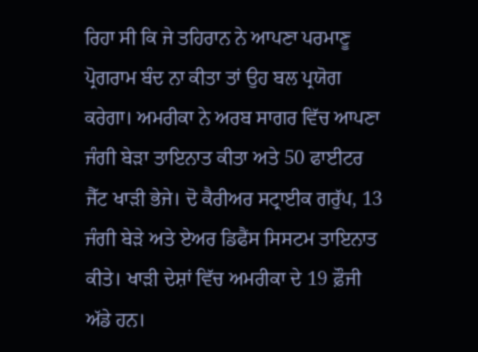ਰਿਹਾ ਸੀ ਕਿ ਜੇ ਤਹਿਰਾਨ ਨੇ ਆਪਣਾ ਪਰਮਾਣੂ ਪ੍ਰੋਗਰਾਮ ਬੰਦ ਨਾ ਕੀਤਾ ਤਾਂ ਉਹ ਬਲ ਪ੍ਰਯੋਗ ਕਰੇਗਾ। ਅਮਰੀਕਾ ਨੇ ਅਰਬ ਸਾਗਰ ਵਿੱਚ ਆਪਣਾ ਜੰਗੀ ਬੇੜਾ ਤਾਇਨਾਤ ਕੀਤਾ ਅਤੇ 50 ਫਾਈਟਰ ਜੈੱਟ ਖਾੜੀ ਭੇਜੇ। ਦੋ ਕੈਰੀਅਰ ਸਟ੍ਰਾਈਕ ਗਰੁੱਪ, 13 ਜੰਗੀ ਬੇੜੇ ਅਤੇ ਏਅਰ ਡਿਫੈਂਸ ਸਿਸਟਮ ਤਾਇਨਾਤ ਕੀਤੇ। ਖਾੜੀ ਦੇਸ਼ਾਂ ਵਿੱਚ ਅਮਰੀਕਾ ਦੇ 19 ਫ਼ੌਜੀ ਅੱਡੇ ਹਨ।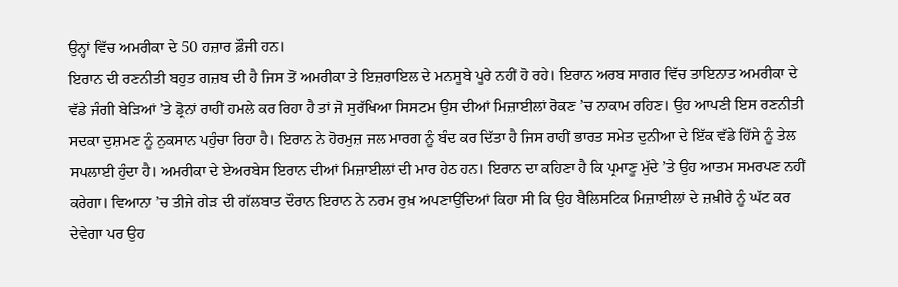ਉਨ੍ਹਾਂ ਵਿੱਚ ਅਮਰੀਕਾ ਦੇ 50 ਹਜ਼ਾਰ ਫ਼ੌਜੀ ਹਨ।
ਇਰਾਨ ਦੀ ਰਣਨੀਤੀ ਬਹੁਤ ਗਜ਼ਬ ਦੀ ਹੈ ਜਿਸ ਤੋਂ ਅਮਰੀਕਾ ਤੇ ਇਜ਼ਰਾਇਲ ਦੇ ਮਨਸੂਬੇ ਪੂਰੇ ਨਹੀਂ ਹੋ ਰਹੇ। ਇਰਾਨ ਅਰਬ ਸਾਗਰ ਵਿੱਚ ਤਾਇਨਾਤ ਅਮਰੀਕਾ ਦੇ ਵੱਡੇ ਜੰਗੀ ਬੇੜਿਆਂ ’ਤੇ ਡ੍ਰੋਨਾਂ ਰਾਹੀਂ ਹਮਲੇ ਕਰ ਰਿਹਾ ਹੈ ਤਾਂ ਜੋ ਸੁਰੱਖਿਆ ਸਿਸਟਮ ਉਸ ਦੀਆਂ ਮਿਜ਼ਾਈਲਾਂ ਰੋਕਣ ’ਚ ਨਾਕਾਮ ਰਹਿਣ। ਉਹ ਆਪਣੀ ਇਸ ਰਣਨੀਤੀ ਸਦਕਾ ਦੁਸ਼ਮਣ ਨੂੰ ਨੁਕਸਾਨ ਪਹੁੰਚਾ ਰਿਹਾ ਹੈ। ਇਰਾਨ ਨੇ ਹੋਰਮੁਜ਼ ਜਲ ਮਾਰਗ ਨੂੰ ਬੰਦ ਕਰ ਦਿੱਤਾ ਹੈ ਜਿਸ ਰਾਹੀਂ ਭਾਰਤ ਸਮੇਤ ਦੁਨੀਆ ਦੇ ਇੱਕ ਵੱਡੇ ਹਿੱਸੇ ਨੂੰ ਤੇਲ ਸਪਲਾਈ ਹੁੰਦਾ ਹੈ। ਅਮਰੀਕਾ ਦੇ ਏਅਰਬੇਸ ਇਰਾਨ ਦੀਆਂ ਮਿਜ਼ਾਈਲਾਂ ਦੀ ਮਾਰ ਹੇਠ ਹਨ। ਇਰਾਨ ਦਾ ਕਹਿਣਾ ਹੈ ਕਿ ਪ੍ਰਮਾਣੂ ਮੁੱਦੇ ’ਤੇ ਉਹ ਆਤਮ ਸਮਰਪਣ ਨਹੀਂ ਕਰੇਗਾ। ਵਿਆਨਾ ’ਚ ਤੀਜੇ ਗੇੜ ਦੀ ਗੱਲਬਾਤ ਦੌਰਾਨ ਇਰਾਨ ਨੇ ਨਰਮ ਰੁਖ਼ ਅਪਣਾਉਂਦਿਆਂ ਕਿਹਾ ਸੀ ਕਿ ਉਹ ਬੈਲਿਸਟਿਕ ਮਿਜ਼ਾਈਲਾਂ ਦੇ ਜ਼ਖ਼ੀਰੇ ਨੂੰ ਘੱਟ ਕਰ ਦੇਵੇਗਾ ਪਰ ਉਹ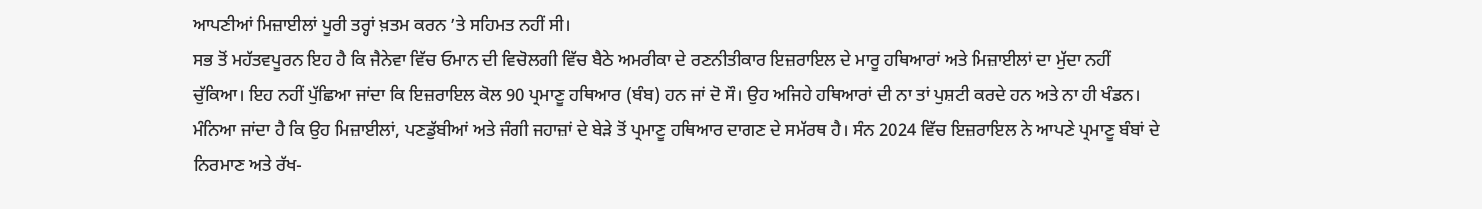ਆਪਣੀਆਂ ਮਿਜ਼ਾਈਲਾਂ ਪੂਰੀ ਤਰ੍ਹਾਂ ਖ਼ਤਮ ਕਰਨ ’ਤੇ ਸਹਿਮਤ ਨਹੀਂ ਸੀ।
ਸਭ ਤੋਂ ਮਹੱਤਵਪੂਰਨ ਇਹ ਹੈ ਕਿ ਜੈਨੇਵਾ ਵਿੱਚ ਓਮਾਨ ਦੀ ਵਿਚੋਲਗੀ ਵਿੱਚ ਬੈਠੇ ਅਮਰੀਕਾ ਦੇ ਰਣਨੀਤੀਕਾਰ ਇਜ਼ਰਾਇਲ ਦੇ ਮਾਰੂ ਹਥਿਆਰਾਂ ਅਤੇ ਮਿਜ਼ਾਈਲਾਂ ਦਾ ਮੁੱਦਾ ਨਹੀਂ ਚੁੱਕਿਆ। ਇਹ ਨਹੀਂ ਪੁੱਛਿਆ ਜਾਂਦਾ ਕਿ ਇਜ਼ਰਾਇਲ ਕੋਲ 90 ਪ੍ਰਮਾਣੂ ਹਥਿਆਰ (ਬੰਬ) ਹਨ ਜਾਂ ਦੋ ਸੌ। ਉਹ ਅਜਿਹੇ ਹਥਿਆਰਾਂ ਦੀ ਨਾ ਤਾਂ ਪੁਸ਼ਟੀ ਕਰਦੇ ਹਨ ਅਤੇ ਨਾ ਹੀ ਖੰਡਨ। ਮੰਨਿਆ ਜਾਂਦਾ ਹੈ ਕਿ ਉਹ ਮਿਜ਼ਾਈਲਾਂ, ਪਣਡੁੱਬੀਆਂ ਅਤੇ ਜੰਗੀ ਜਹਾਜ਼ਾਂ ਦੇ ਬੇੜੇ ਤੋਂ ਪ੍ਰਮਾਣੂ ਹਥਿਆਰ ਦਾਗਣ ਦੇ ਸਮੱਰਥ ਹੈ। ਸੰਨ 2024 ਵਿੱਚ ਇਜ਼ਰਾਇਲ ਨੇ ਆਪਣੇ ਪ੍ਰਮਾਣੂ ਬੰਬਾਂ ਦੇ ਨਿਰਮਾਣ ਅਤੇ ਰੱਖ-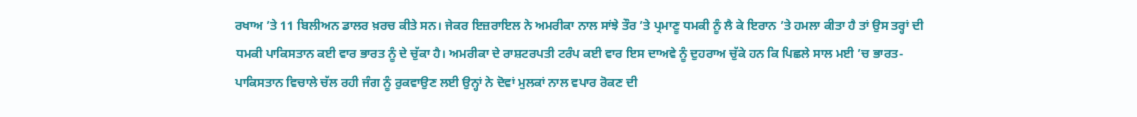ਰਖਾਅ ’ਤੇ 11 ਬਿਲੀਅਨ ਡਾਲਰ ਖ਼ਰਚ ਕੀਤੇ ਸਨ। ਜੇਕਰ ਇਜ਼ਰਾਇਲ ਨੇ ਅਮਰੀਕਾ ਨਾਲ ਸਾਂਝੇ ਤੌਰ ’ਤੇ ਪ੍ਰਮਾਣੂ ਧਮਕੀ ਨੂੰ ਲੈ ਕੇ ਇਰਾਨ ’ਤੇ ਹਮਲਾ ਕੀਤਾ ਹੈ ਤਾਂ ਉਸ ਤਰ੍ਹਾਂ ਦੀ ਧਮਕੀ ਪਾਕਿਸਤਾਨ ਕਈ ਵਾਰ ਭਾਰਤ ਨੂੰ ਦੇ ਚੁੱਕਾ ਹੈ। ਅਮਰੀਕਾ ਦੇ ਰਾਸ਼ਟਰਪਤੀ ਟਰੰਪ ਕਈ ਵਾਰ ਇਸ ਦਾਅਵੇ ਨੂੰ ਦੁਹਰਾਅ ਚੁੱਕੇ ਹਨ ਕਿ ਪਿਛਲੇ ਸਾਲ ਮਈ ’ਚ ਭਾਰਤ-ਪਾਕਿਸਤਾਨ ਵਿਚਾਲੇ ਚੱਲ ਰਹੀ ਜੰਗ ਨੂੰ ਰੁਕਵਾਉਣ ਲਈ ਉਨ੍ਹਾਂ ਨੇ ਦੋਵਾਂ ਮੁਲਕਾਂ ਨਾਲ ਵਪਾਰ ਰੋਕਣ ਦੀ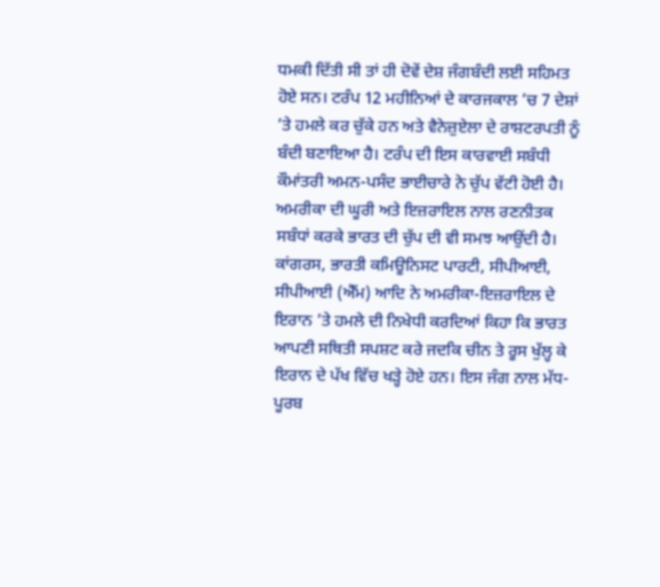ਧਮਕੀ ਦਿੱਤੀ ਸੀ ਤਾਂ ਹੀ ਦੋਵੇਂ ਦੇਸ਼ ਜੰਗਬੰਦੀ ਲਈ ਸਹਿਮਤ ਹੋਏ ਸਨ। ਟਰੰਪ 12 ਮਹੀਨਿਆਂ ਦੇ ਕਾਰਜਕਾਲ ’ਚ 7 ਦੇਸ਼ਾਂ ’ਤੇ ਹਮਲੇ ਕਰ ਚੁੱਕੇ ਹਨ ਅਤੇ ਵੈਨੇਜ਼ੁਏਲਾ ਦੇ ਰਾਸ਼ਟਰਪਤੀ ਨੂੰ ਬੰਦੀ ਬਣਾਇਆ ਹੈ। ਟਰੰਪ ਦੀ ਇਸ ਕਾਰਵਾਈ ਸਬੰਧੀ ਕੌਮਾਂਤਰੀ ਅਮਨ-ਪਸੰਦ ਭਾਈਚਾਰੇ ਨੇ ਚੁੱਪ ਵੱਟੀ ਹੋਈ ਹੈ। ਅਮਰੀਕਾ ਦੀ ਘੂਰੀ ਅਤੇ ਇਜ਼ਰਾਇਲ ਨਾਲ ਰਣਨੀਤਕ ਸਬੰਧਾਂ ਕਰਕੇ ਭਾਰਤ ਦੀ ਚੁੱਪ ਦੀ ਵੀ ਸਮਝ ਆਉਂਦੀ ਹੈ। ਕਾਂਗਰਸ, ਭਾਰਤੀ ਕਮਿਊਨਿਸਟ ਪਾਰਟੀ, ਸੀਪੀਆਈ, ਸੀਪੀਆਈ (ਐੱਮ) ਆਦਿ ਨੇ ਅਮਰੀਕਾ-ਇਜ਼ਰਾਇਲ ਦੇ ਇਰਾਨ ’ਤੇ ਹਮਲੇ ਦੀ ਨਿਖੇਧੀ ਕਰਦਿਆਂ ਕਿਹਾ ਕਿ ਭਾਰਤ ਆਪਣੀ ਸਥਿਤੀ ਸਪਸ਼ਟ ਕਰੇ ਜਦਕਿ ਚੀਨ ਤੇ ਰੂਸ ਖੁੱਲ੍ਹ ਕੇ ਇਰਾਨ ਦੇ ਪੱਖ ਵਿੱਚ ਖੜ੍ਹੇ ਹੋਏ ਹਨ। ਇਸ ਜੰਗ ਨਾਲ ਮੱਧ-ਪੂਰਬ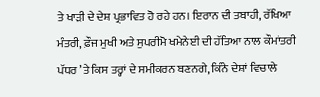ਤੇ ਖਾੜੀ ਦੇ ਦੇਸ਼ ਪ੍ਰਭਾਵਿਤ ਹੋ ਰਹੇ ਹਨ। ਇਰਾਨ ਦੀ ਤਬਾਹੀ, ਰੱਖਿਆ ਮੰਤਰੀ, ਫ਼ੌਜ ਮੁਖੀ ਅਤੇ ਸੁਪਰੀਮੋ ਖਮੇਨੇਈ ਦੀ ਹੱਤਿਆ ਨਾਲ ਕੌਮਾਂਤਰੀ ਪੱਧਰ ’ਤੇ ਕਿਸ ਤਰ੍ਹਾਂ ਦੇ ਸਮੀਕਰਨ ਬਣਨਗੇ, ਕਿੰਨੇ ਦੇਸ਼ਾਂ ਵਿਚਾਲੇ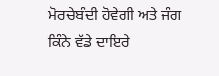ਮੋਰਚੇਬੰਦੀ ਹੋਵੇਗੀ ਅਤੇ ਜੰਗ ਕਿੰਨੇ ਵੱਡੇ ਦਾਇਰੇ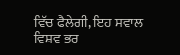ਵਿੱਚ ਫੈਲੇਗੀ, ਇਹ ਸਵਾਲ ਵਿਸ਼ਵ ਭਰ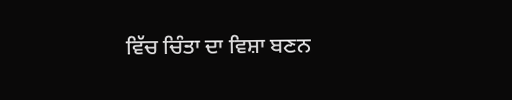ਵਿੱਚ ਚਿੰਤਾ ਦਾ ਵਿਸ਼ਾ ਬਣਨ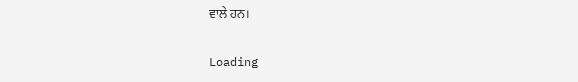ਵਾਲੇ ਹਨ।

Loading